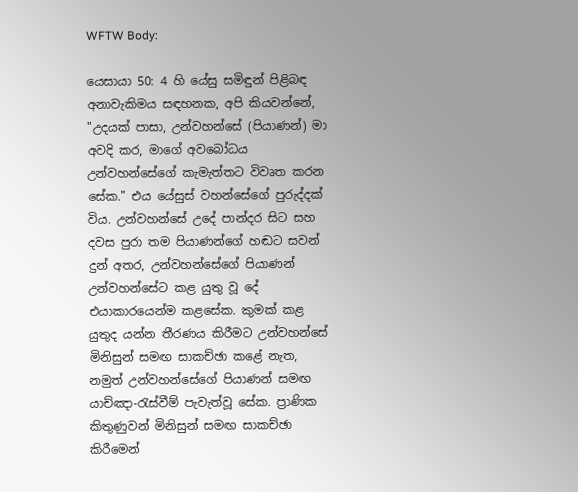WFTW Body:

යෙසායා 50: 4 හි යේසු සමිඳුන් පිළිබඳ අනාවැකිමය සඳහනක, අපි කියවන්නේ, "උදයක් පාසා, උන්වහන්සේ (පියාණන්) මා අවදි කර, මාගේ අවබෝධය උන්වහන්සේගේ කැමැත්තට විවෘත කරන සේක." එය යේසුස් වහන්සේගේ පුරුද්දක් විය. උන්වහන්සේ උදේ පාන්දර සිට සහ දවස පුරා තම පියාණන්ගේ හඬට සවන් දුන් අතර, උන්වහන්සේගේ පියාණන් උන්වහන්සේට කළ යුතු වූ දේ එයාකාරයෙන්ම කළසේක. කුමක් කළ යුතුද යන්න තීරණය කිරීමට උන්වහන්සේ මිනිසුන් සමඟ සාකච්ඡා කළේ නැත, නමුත් උන්වහන්සේගේ පියාණන් සමඟ යාච්ඤා-රැස්වීම් පැවැත්වූ සේක. ප්‍රාණික කිතුණුවන් මිනිසුන් සමඟ සාකච්ඡා කිරීමෙන්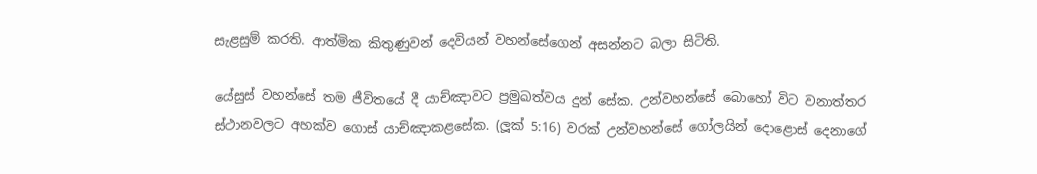සැළසුම් කරති. ආත්මික කිතුණුවන් දෙවියන් වහන්සේගෙන් අසන්නට බලා සිටිති.

යේසුස් වහන්සේ තම ජීවිතයේ දී යාච්ඤාවට ප්‍රමුඛත්වය දුන් සේක. උන්වහන්සේ බොහෝ විට වනාත්තර ස්ථානවලට අහක්ව ගොස් යාච්ඤාකළසේක. (ලූක් 5:16) වරක් උන්වහන්සේ ගෝලයින් දොළොස් දෙනාගේ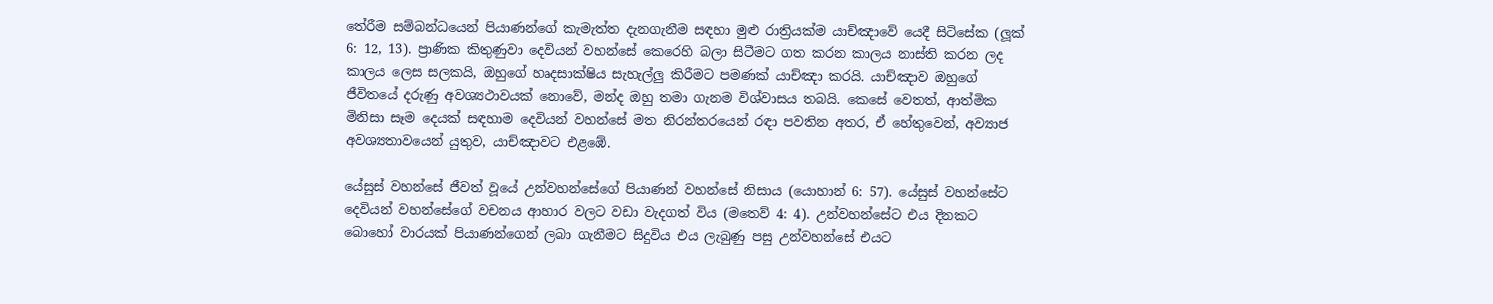තේරීම සම්බන්ධයෙන් පියාණන්ගේ කැමැත්ත දැනගැනීම සඳහා මුළු රාත්‍රියක්ම යාච්ඤාවේ යෙදී සිටිසේක (ලූක් 6: 12, 13). ප්‍රාණික කිතුණුවා දෙවියන් වහන්සේ කෙරෙහි බලා සිටීමට ගත කරන කාලය නාස්ති කරන ලද කාලය ලෙස සලකයි, ඔහුගේ හෘදසාක්ෂිය සැහැල්ලු කිරීමට පමණක් යාච්ඤා කරයි. යාච්ඤාව ඔහුගේ ජීවිතයේ දරුණු අවශ්‍යථාවයක් නොවේ, මන්ද ඔහු තමා ගැනම විශ්වාසය තබයි. කෙසේ වෙතත්, ආත්මික මිනිසා සෑම දෙයක් සඳහාම දෙවියන් වහන්සේ මත නිරන්තරයෙන් රඳා පවතින අතර, ඒ හේතුවෙන්, අව්‍යාජ අවශ්‍යතාවයෙන් යුතුව, යාච්ඤාවට එළඹේ.

යේසුස් වහන්සේ ජීවත් වූයේ උන්වහන්සේගේ පියාණන් වහන්සේ නිසාය (යොහාන් 6: 57). යේසුස් වහන්සේට දෙවියන් වහන්සේගේ වචනය ආහාර වලට වඩා වැදගත් විය (මතෙව් 4: 4). උන්වහන්සේට එය දිනකට බොහෝ වාරයක් පියාණන්ගෙන් ලබා ගැනීමට සිදුවිය එය ලැබුණු පසු උන්වහන්සේ එයට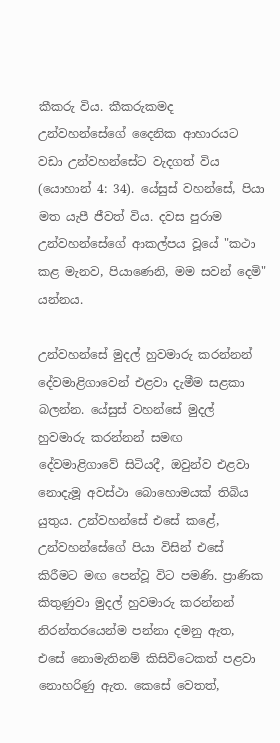කීකරු විය. කීකරුකමද උන්වහන්සේගේ දෛනික ආහාරයට වඩා උන්වහන්සේට වැදගත් විය (යොහාන් 4: 34). යේසුස් වහන්සේ, පියා මත යැපී ජීවත් විය. දවස පුරාම උන්වහන්සේගේ ආකල්පය වූයේ "කථා කළ මැනව, පියාණෙනි, මම සවන් දෙමි" යන්නය.

උන්වහන්සේ මුදල් හුවමාරු කරන්නන් දේවමාළිගාවෙන් එළවා දැමීම සළකා බලන්න. යේසුස් වහන්සේ මුදල් හුවමාරු කරන්නන් සමඟ දේවමාළිගාවේ සිටියදී, ඔවුන්ව එළවා නොදැමූ අවස්ථා බොහොමයක් තිබිය යුතුය. උන්වහන්සේ එසේ කළේ, උන්වහන්සේගේ පියා විසින් එසේ කිරීමට මඟ පෙන්වූ විට පමණි. ප්‍රාණික කිතුණුවා මුදල් හුවමාරු කරන්නන් නිරන්තරයෙන්ම පන්නා දමනු ඇත, එසේ නොමැතිනම් කිසිවිටෙකත් පළවා නොහරිණු ඇත. කෙසේ වෙතත්,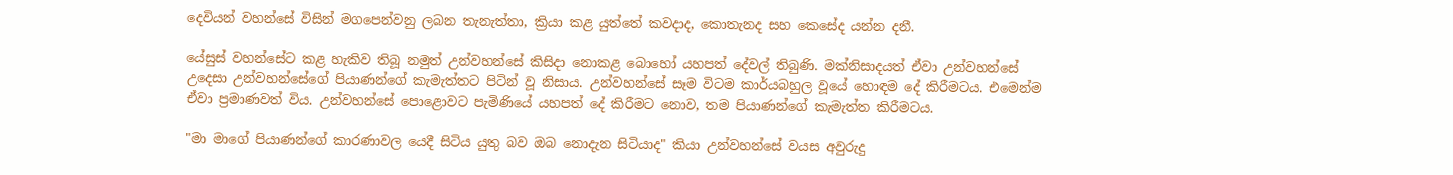දෙවියන් වහන්සේ විසින් මගපෙන්වනු ලබන තැනැත්තා, ක්‍රියා කළ යුත්තේ කවදාද, කොතැනද සහ කෙසේද යන්න දනී.

යේසුස් වහන්සේට කළ හැකිව තිබූ නමුත් උන්වහන්සේ කිසිදා නොකළ බොහෝ යහපත් දේවල් තිබුණි. මක්නිසාදයත් ඒවා උන්වහන්සේ උදෙසා උන්වහන්සේගේ පියාණන්ගේ කැමැත්තට පිටින් වූ නිසාය. උන්වහන්සේ සෑම විටම කාර්යබහුල වූයේ හොඳම දේ කිරීමටය. එමෙන්ම ඒවා ප්‍රමාණවත් විය. උන්වහන්සේ පොළොවට පැමිණියේ යහපත් දේ කිරීමට නොව, තම පියාණන්ගේ කැමැත්ත කිරීමටය.

"මා මාගේ පියාණන්ගේ කාරණාවල යෙදී සිටිය යුතු බව ඔබ නොදැන සිටියාද" කියා උන්වහන්සේ වයස අවුරුදු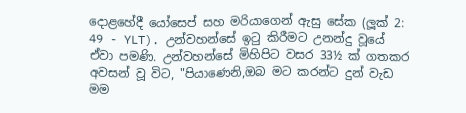දොළහේදී යෝසෙප් සහ මරියාගෙන් ඇසු සේක (ලූක් 2: 49 - YLT). උන්වහන්සේ ඉටු කිරීමට උනන්දු වූයේ ඒවා පමණි. උන්වහන්සේ මිහිපිට වසර 33½ ක් ගතකර අවසන් වූ විට, "පියාණෙනි,ඔබ මට කරන්ට දුන් වැඩ මම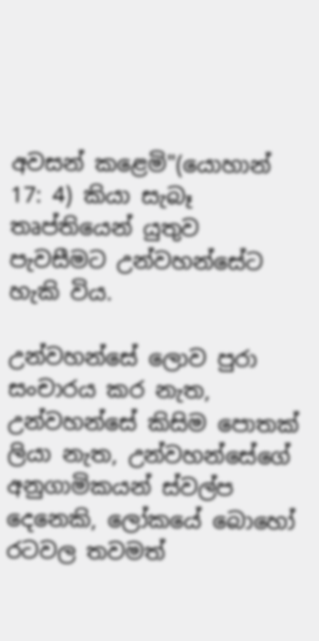අවසන් කළෙමි"(යොහාන් 17: 4) කියා සැබෑ තෘප්තියෙන් යුතුව පැවසීමට උන්වහන්සේට හැකි විය.

උන්වහන්සේ ලොව පුරා සංචාරය කර නැත, උන්වහන්සේ කිසිම පොතක් ලියා නැත, උන්වහන්සේගේ අනුගාමිකයන් ස්වල්ප දෙනෙකි, ලෝකයේ බොහෝ රටවල තවමත්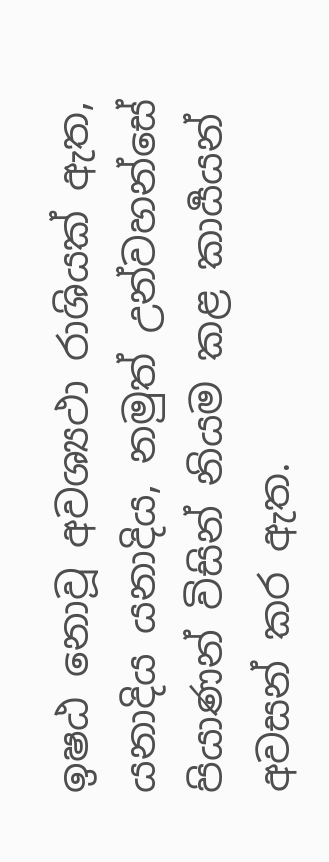ඉෂඨ නොවූ අවශ්‍යථා රාශියක් ඇත, යනාදිය යනාදිය, නමුත් උන්වහන්සේ පියාණන් විසින් නියම කළ කාර්‍යයන් අවසන් කර ඇත.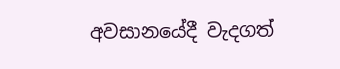අවසානයේදී වැදගත්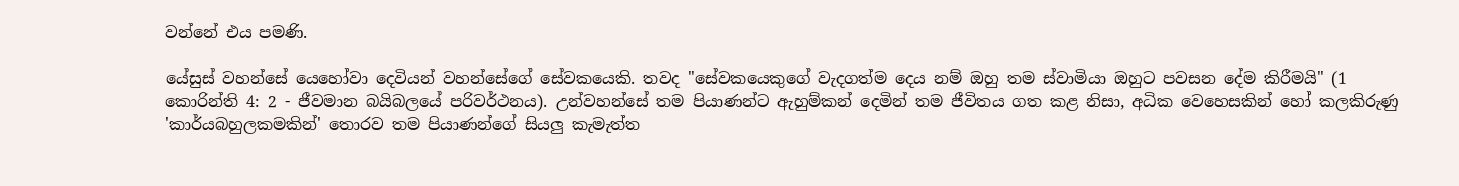වන්නේ එය පමණි.

යේසුස් වහන්සේ යෙහෝවා දෙවියන් වහන්සේගේ සේවකයෙකි. තවද "සේවකයෙකුගේ වැදගත්ම දෙය නම් ඔහු තම ස්වාමියා ඔහුට පවසන දේම කිරීමයි" (1 කොරින්ති 4: 2 - ජීවමාන බයිබලයේ පරිවර්ථනය). උන්වහන්සේ තම පියාණන්ට ඇහුම්කන් දෙමින් තම ජීවිතය ගත කළ නිසා, අධික වෙහෙසකින් හෝ කලකිරුණු 'කාර්යබහුලකමකින්' තොරව තම පියාණන්ගේ සියලු කැමැත්ත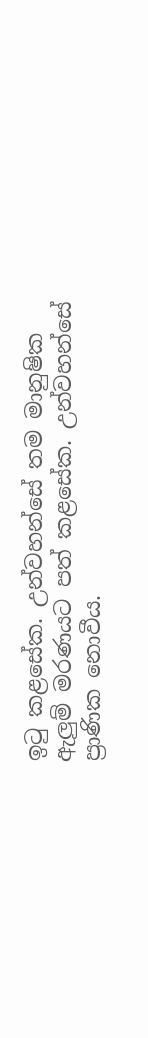ඉටු කළසේක. උන්වහන්සේ තම මානුෂික ඇලුම් මරණයට පත් කළසේක. උන්වහන්සේ ප්‍රාණික නොවීය.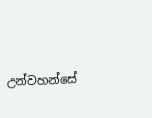උන්වහන්සේ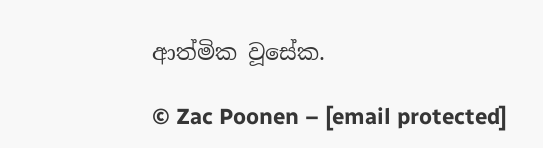ආත්මික වූසේක.

© Zac Poonen – [email protected]